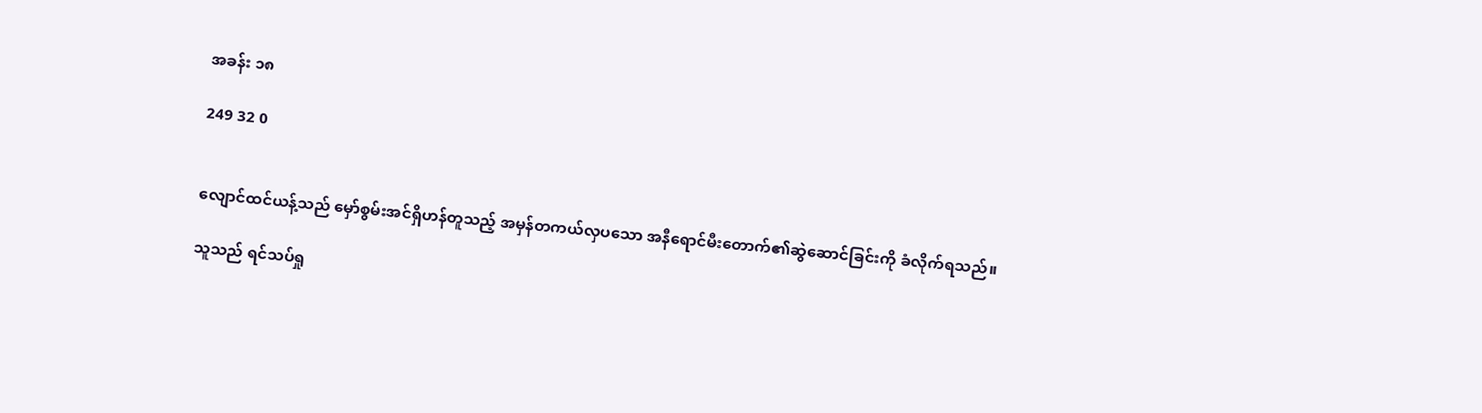အခန်း ၁၈

249 32 0


လျောင်ထင်ယန့်သည် မှော်စွမ်းအင်ရှိဟန်တူသည့် အမှန်တကယ်လှပသော အနီရောင်မီးတောက်၏ဆွဲဆောင်ခြင်းကို ခံလိုက်ရသည်။

သူသည် ရင်သပ်ရှု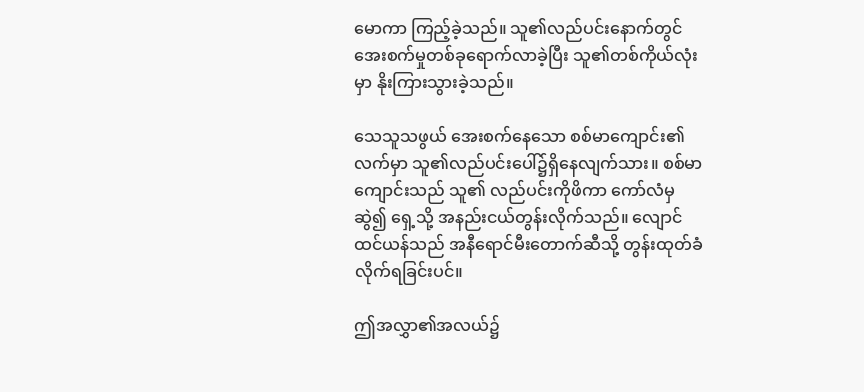မောကာ ကြည့်ခဲ့သည်။ သူ၏လည်ပင်းနောက်တွင် အေးစက်မှုတစ်ခုရောက်လာခဲ့ပြီး သူ၏တစ်ကိုယ်လုံးမှာ နိုးကြားသွားခဲ့သည်။

သေသူသဖွယ် အေးစက်နေသော စစ်မာကျောင်း၏လက်မှာ သူ၏လည်ပင်းပေါ်၌ရှိနေလျက်သား။ စစ်မာကျောင်းသည် သူ၏ လည်ပင်းကိုဖိကာ ကော်လံမှဆွဲ၍ ရှေ့သို့ အနည်းငယ်တွန်းလိုက်သည်။ လျောင်ထင်ယန်သည် အနီရောင်မီးတောက်ဆီသို့ တွန်းထုတ်ခံလိုက်ရခြင်းပင်။

ဤအလွှာ၏အလယ်၌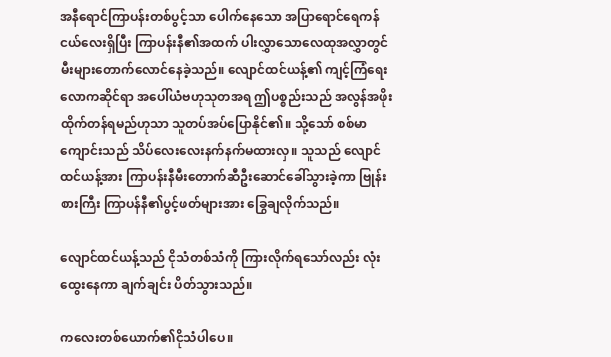အနီရောင်ကြာပန်းတစ်ပွင့်သာ ပေါက်နေသော အပြာရောင်ရေကန်ငယ်လေးရှိပြီး ကြာပန်းနီ၏အထက် ပါးလွှာသောလေထုအလွှာတွင် မီးများတောက်လောင်နေခဲ့သည်။ လျောင်ထင်ယန့်၏ ကျင့်ကြံရေးလောကဆိုင်ရာ အပေါ်ယံဗဟုသုတအရ ဤပစ္စည်းသည် အလွန်အဖိုးထိုက်တန်ရမည်ဟုသာ သူတပ်အပ်ပြောနိုင်၏။ သို့သော် စစ်မာကျောင်းသည် သိပ်လေးလေးနက်နက်မထားလှ။ သူသည် လျောင်ထင်ယန့်အား ကြာပန်းနီမီးတောက်ဆီဦးဆောင်ခေါ်သွားခဲ့ကာ ဗြုန်းစားကြီး ကြာပန်နီ၏ပွင့်ဖတ်များအား ခြွေချလိုက်သည်။

လျောင်ထင်ယန့်သည် ငိုသံတစ်သံကို ကြားလိုက်ရသော်လည်း လုံးထွေးနေကာ ချက်ချင်း ပိတ်သွားသည်။

ကလေးတစ်ယောက်၏ငိုသံပါပေ။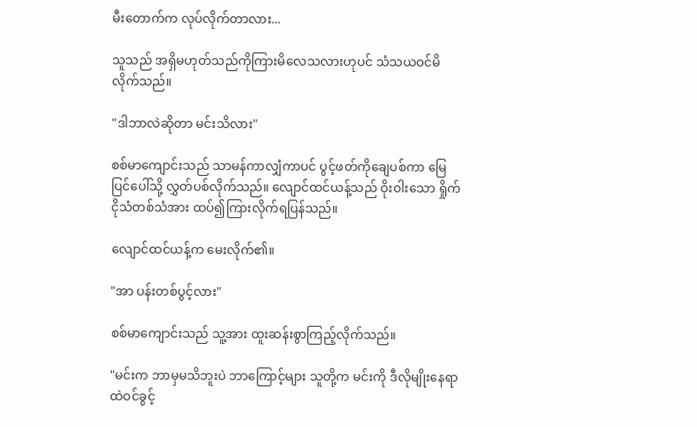မီးတောက်က လုပ်လိုက်တာလား...

သူသည် အရှိမဟုတ်သည်ကိုကြားမိလေသလားဟုပင် သံသယဝင်မိလိုက်သည်။

"ဒါဘာလဲဆိုတာ မင်းသိလား"

စစ်မာကျောင်းသည် သာမန်ကာလျှံကာပင် ပွင့်ဖတ်ကိုချေပစ်ကာ မြေပြင်ပေါ်သို့ လွှတ်ပစ်လိုက်သည်။ လျောင်ထင်ယန့်သည် ဝိုးဝါးသော ရှိုက်ငိုသံတစ်သံအား ထပ်၍ကြားလိုက်ရပြန်သည်။

လျောင်ထင်ယန့်က မေးလိုက်၏။

"အာ ပန်းတစ်ပွင့်လား"

စစ်မာကျောင်းသည် သူ့အား ထူးဆန်းစွာကြည့်လိုက်သည်။

"မင်းက ဘာမှမသိဘူးပဲ ဘာကြောင့်များ သူတို့က မင်းကို ဒီလိုမျိုးနေရာထဲဝင်ခွင့်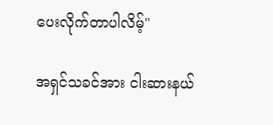ပေးလိုက်တာပါလိမ့်"

အရှင်သခင်အား ငါးဆားနယ်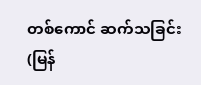တစ်ကောင် ဆက်သခြင်း (မြန်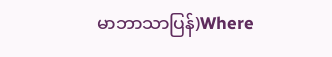မာဘာသာပြန်)Where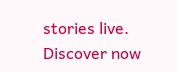stories live. Discover now